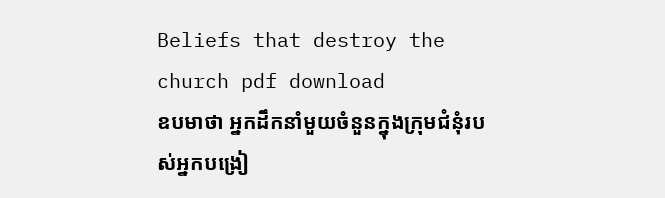Beliefs that destroy the church pdf download
ឧបមាថា អ្នកដឹកនាំមួយចំនួនក្នុងក្រុមជំនុំរបស់អ្នកបង្រៀ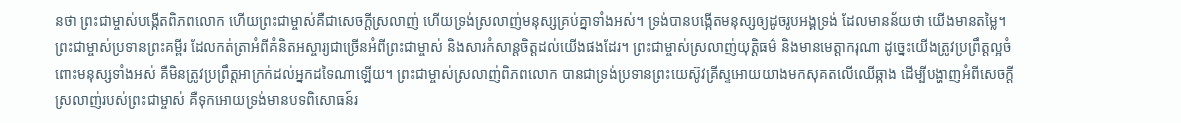នថា ព្រះជាម្ចាស់បង្កើតពិភពលោក ហើយព្រះជាម្ចាស់គឺជាសេចក្តីស្រលាញ់ ហើយទ្រង់ស្រលាញ់មនុស្សគ្រប់គ្នាទាំងអស់។ ទ្រង់បានបង្កើតមនុស្សឲ្យដូចរូបអង្គទ្រង់ ដែលមានន័យថា យើងមានតម្លៃ។ ព្រះជាម្ចាស់ប្រទានព្រះគម្ពីរ ដែលកត់ត្រាអំពីគំនិតអស្ចារ្យជាច្រើនអំពីព្រះជាម្ចាស់ និងសារកំសាន្តចិត្តដល់យើងផងដែរ។ ព្រះជាម្ចាស់ស្រលាញ់យុត្តិធម៌ និងមានមេត្តាករុណា ដូច្នេះយើងត្រូវប្រព្រឹត្តល្អចំពោះមនុស្សទាំងអស់ គឺមិនត្រូវប្រព្រឹត្តអាក្រក់ដល់អ្នកដទៃណាឡើយ។ ព្រះជាម្ចាស់ស្រលាញ់ពិភពលោក បានជាទ្រង់ប្រទានព្រះយេស៊ូវគ្រីស្ទអោយយាងមកសុគតលើឈើឆ្កាង ដើម្បីបង្ហាញអំពីសេចក្តីស្រលាញ់របស់ព្រះជាម្ចាស់ គឺទុកអោយទ្រង់មានបទពិសោធន៍រ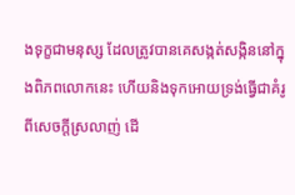ងទុក្ខជាមនុស្ស ដែលត្រូវបានគេសង្កត់សង្កិននៅក្នុងពិភពលោកនេះ ហើយនិងទុកអោយទ្រង់ធ្វើជាគំរូពីសេចក្តីស្រលាញ់ ដើ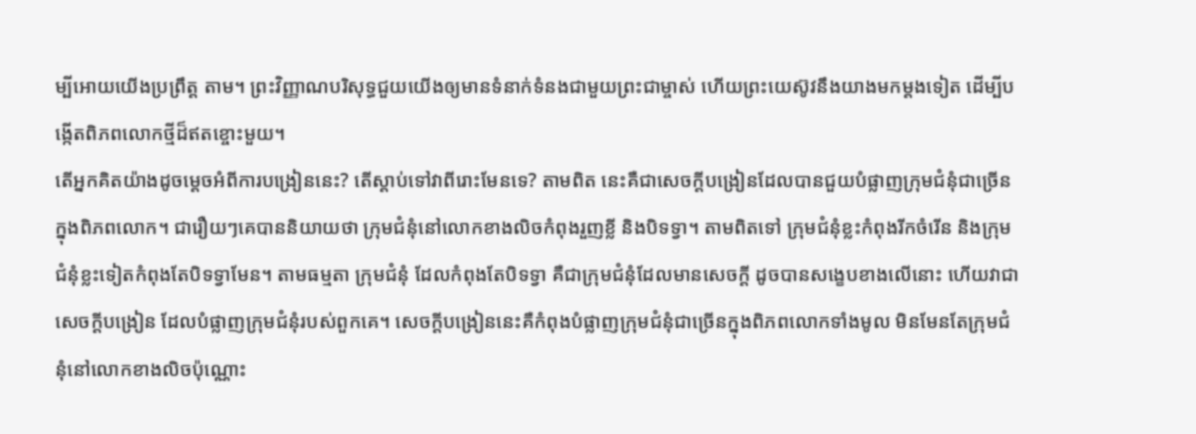ម្បីអោយយើងប្រព្រឹត្ត តាម។ ព្រះវិញ្ញាណបរិសុទ្ធជួយយើងឲ្យមានទំនាក់ទំនងជាមួយព្រះជាម្ចាស់ ហើយព្រះយេស៊ូវនឹងយាងមកម្តងទៀត ដើម្បីបង្កើតពិភពលោកថ្មីដ៏ឥតខ្ចោះមួយ។
តើអ្នកគិតយ៉ាងដូចម្តេចអំពីការបង្រៀននេះ? តើស្តាប់ទៅវាពីរោះមែនទេ? តាមពិត នេះគឺជាសេចក្តីបង្រៀនដែលបានជួយបំផ្លាញក្រុមជំនុំជាច្រើនក្នុងពិភពលោក។ ជារឿយៗគេបាននិយាយថា ក្រុមជំនុំនៅលោកខាងលិចកំពុងរួញខ្លី និងបិទទ្វា។ តាមពិតទៅ ក្រុមជំនុំខ្លះកំពុងរីកចំរើន និងក្រុមជំនុំខ្លះទៀតកំពុងតែបិទទ្វាមែន។ តាមធម្មតា ក្រុមជំនុំ ដែលកំពុងតែបិទទ្វា គឺជាក្រុមជំនុំដែលមានសេចក្តី ដូចបានសង្ខេបខាងលើនោះ ហើយវាជាសេចក្តីបង្រៀន ដែលបំផ្លាញក្រុមជំនុំរបស់ពួកគេ។ សេចក្តីបង្រៀននេះគឺកំពុងបំផ្លាញក្រុមជំនុំជាច្រើនក្នុងពិភពលោកទាំងមូល មិនមែនតែក្រុមជំនុំនៅលោកខាងលិចប៉ុណ្ណោះ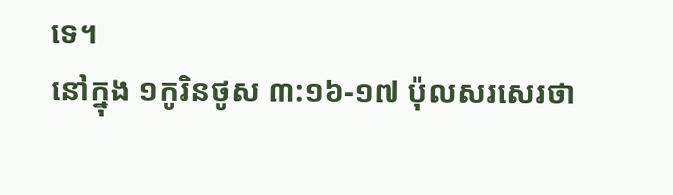ទេ។
នៅក្នុង ១កូរិនថូស ៣:១៦-១៧ ប៉ុលសរសេរថា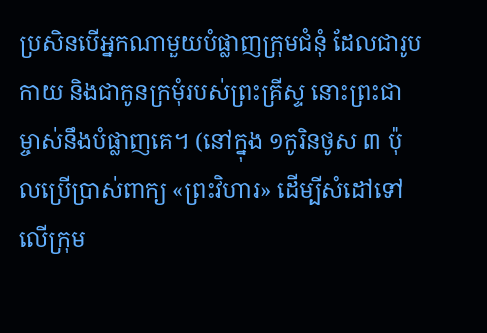ប្រសិនបើអ្នកណាមួយបំផ្លាញក្រុមជំនុំ ដែលជារូបកាយ និងជាកូនក្រមុំរបស់ព្រះគ្រីស្ទ នោះព្រះជាម្ចាស់នឹងបំផ្លាញគេ។ (នៅក្នុង ១កូរិនថូស ៣ ប៉ុលប្រើប្រាស់ពាក្យ «ព្រះវិហារ» ដើម្បីសំដៅទៅលើក្រុម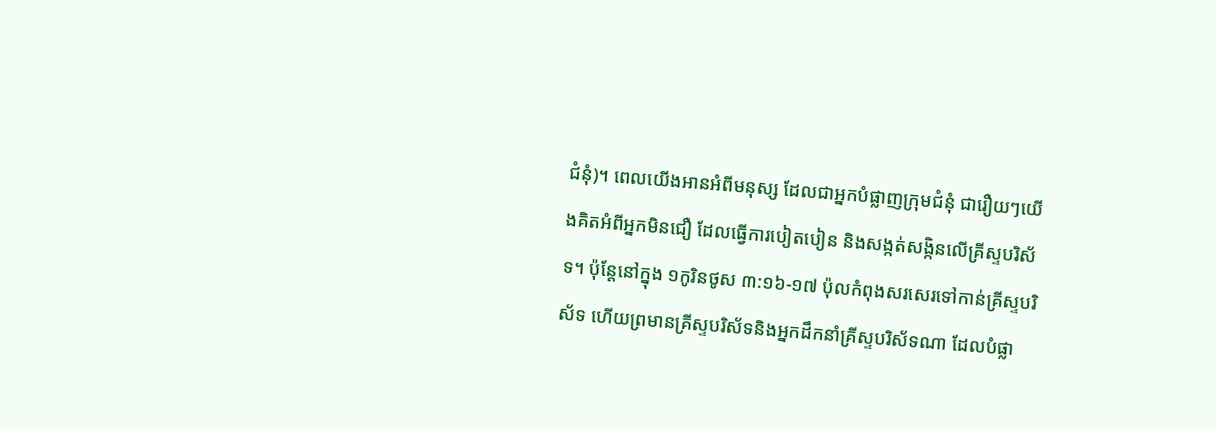ជំនុំ)។ ពេលយើងអានអំពីមនុស្ស ដែលជាអ្នកបំផ្លាញក្រុមជំនុំ ជារឿយៗយើងគិតអំពីអ្នកមិនជឿ ដែលធ្វើការបៀតបៀន និងសង្កត់សង្កិនលើគ្រីស្ទបរិស័ទ។ ប៉ុន្តែនៅក្នុង ១កូរិនថូស ៣:១៦-១៧ ប៉ុលកំពុងសរសេរទៅកាន់គ្រីស្ទបរិស័ទ ហើយព្រមានគ្រីស្ទបរិស័ទនិងអ្នកដឹកនាំគ្រីស្ទបរិស័ទណា ដែលបំផ្លា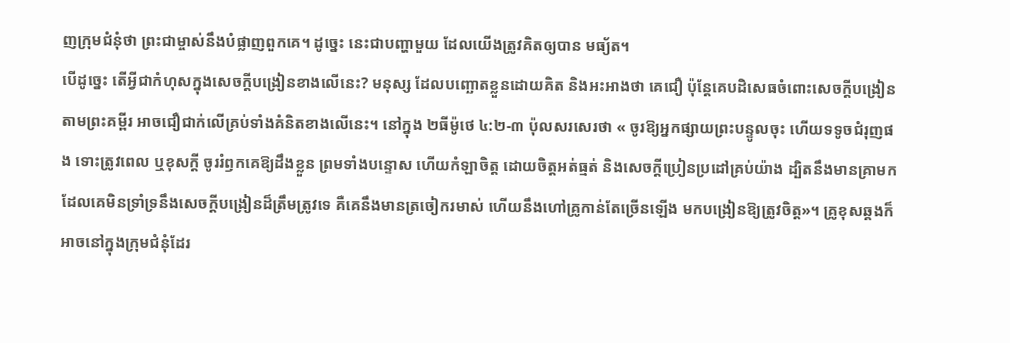ញក្រុមជំនុំថា ព្រះជាម្ចាស់នឹងបំផ្លាញពួកគេ។ ដូច្នេះ នេះជាបញ្ហាមួយ ដែលយើងត្រូវគិតឲ្យបាន មធ្យ័ត។
បើដូច្នេះ តើអ្វីជាកំហុសក្នុងសេចក្តីបង្រៀនខាងលើនេះ? មនុស្ស ដែលបញ្ឆោតខ្លួនដោយគិត និងអះអាងថា គេជឿ ប៉ុន្តែគេបដិសេធចំពោះសេចក្តីបង្រៀនតាមព្រះគម្ពីរ អាចជឿជាក់លើគ្រប់ទាំងគំនិតខាងលើនេះ។ នៅក្នុង ២ធីម៉ូថេ ៤:២-៣ ប៉ុលសរសេរថា « ចូរឱ្យអ្នកផ្សាយព្រះបន្ទូលចុះ ហើយទទូចជំរុញផង ទោះត្រូវពេល ឬខុសក្តី ចូររំឭកគេឱ្យដឹងខ្លួន ព្រមទាំងបន្ទោស ហើយកំឡាចិត្ត ដោយចិត្តអត់ធ្មត់ និងសេចក្តីប្រៀនប្រដៅគ្រប់យ៉ាង ដ្បិតនឹងមានគ្រាមក ដែលគេមិនទ្រាំទ្រនឹងសេចក្តីបង្រៀនដ៏ត្រឹមត្រូវទេ គឺគេនឹងមានត្រចៀករមាស់ ហើយនឹងហៅគ្រូកាន់តែច្រើនឡើង មកបង្រៀនឱ្យត្រូវចិត្ត»។ គ្រូខុសឆ្គងក៏អាចនៅក្នុងក្រុមជំនុំដែរ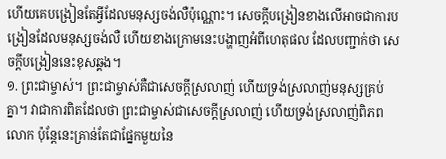ហើយគេបង្រៀនតែអ្វីដែលមនុស្សចង់លឺប៉ុណ្ណោះ។ សេចក្តីបង្រៀនខាងលើអាចជាការបង្រៀនដែលមនុស្សចង់លឺ ហើយខាងក្រោមនេះបង្ហាញអំពីហេតុផល ដែលបញ្ជាក់ថា សេចក្តីបង្រៀននេះខុសឆ្គង។
១. ព្រះជាម្ចាស់។ ព្រះជាម្ចាស់គឺជាសេចក្តីស្រលាញ់ ហើយទ្រង់ស្រលាញ់មនុស្សគ្រប់គ្នា។ វាជាការពិតដែលថា ព្រះជាម្ចាស់ជាសេចក្តីស្រលាញ់ ហើយទ្រង់ស្រលាញ់ពិភពលោក ប៉ុន្តែនេះគ្រាន់តែជាផ្នែកមួយនៃ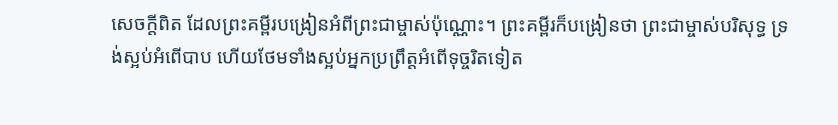សេចក្តីពិត ដែលព្រះគម្ពីរបង្រៀនអំពីព្រះជាម្ចាស់ប៉ុណ្ណោះ។ ព្រះគម្ពីរក៏បង្រៀនថា ព្រះជាម្ចាស់បរិសុទ្ធ ទ្រង់ស្អប់អំពើបាប ហើយថែមទាំងស្អប់អ្នកប្រព្រឹត្តអំពើទុច្ចរិតទៀត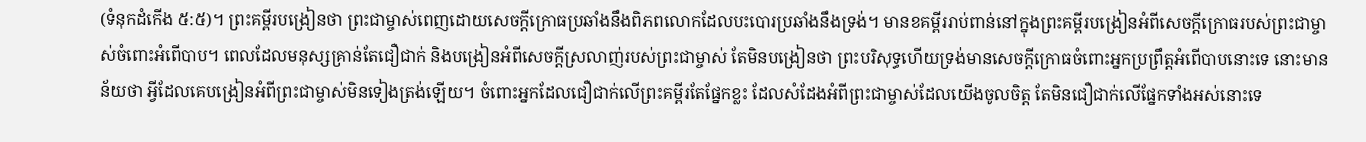(ទំនុកដំកើង ៥:៥)។ ព្រះគម្ពីរបង្រៀនថា ព្រះជាម្ចាស់ពេញដោយសេចក្តីក្រោធប្រឆាំងនឹងពិភពលោកដែលបះបោរប្រឆាំងនឹងទ្រង់។ មានខគម្ពីររាប់ពាន់នៅក្នុងព្រះគម្ពីរបង្រៀនអំពីសេចក្តីក្រោធរបស់ព្រះជាម្ចាស់ចំពោះអំពើបាប។ ពេលដែលមនុស្សគ្រាន់តែជឿជាក់ និងបង្រៀនអំពីសេចក្តីស្រលាញ់របស់ព្រះជាម្ចាស់ តែមិនបង្រៀនថា ព្រះបរិសុទ្ធហើយទ្រង់មានសេចក្តីក្រោធចំពោះអ្នកប្រព្រឹត្តអំពើបាបនោះទេ នោះមានន័យថា អ្វីដែលគេបង្រៀនអំពីព្រះជាម្ចាស់មិនទៀងត្រង់ឡើយ។ ចំពោះអ្នកដែលជឿជាក់លើព្រះគម្ពីរតែផ្នែកខ្លះ ដែលសំដែងអំពីព្រះជាម្ចាស់ដែលយើងចូលចិត្ត តែមិនជឿជាក់លើផ្នែកទាំងអស់នោះទេ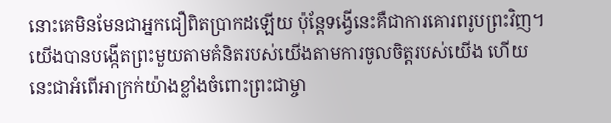នោះគេមិនមែនជាអ្នកជឿពិតប្រាកដឡើយ ប៉ុន្តែទង្វើនេះគឺជាការគោរពរូបព្រះវិញ។ យើងបានបង្កើតព្រះមួយតាមគំនិតរបស់យើងតាមការចូលចិត្តរបស់យើង ហើយនេះជាអំពើអាក្រក់យ៉ាងខ្លាំងចំពោះព្រះជាម្ចា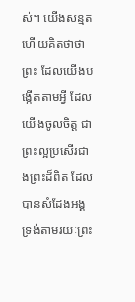ស់។ យើងសន្មតហើយគិតថាថា ព្រះ ដែលយើងបង្កើតតាមអ្វី ដែលយើងចូលចិត្ត ជាព្រះល្អប្រសើរជាងព្រះដ៏ពិត ដែលបានសំដែងអង្គទ្រង់តាមរយៈព្រះ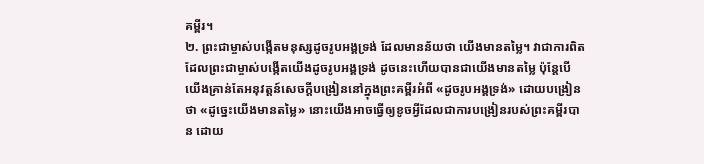គម្ពីរ។
២. ព្រះជាម្ចាស់បង្កើតមនុស្សដូចរូបអង្គទ្រង់ ដែលមានន័យថា យើងមានតម្លៃ។ វាជាការពិតដែលព្រះជាម្ចាស់បង្កើតយើងដូចរូបអង្គទ្រង់ ដូចនេះហើយបានជាយើងមានតម្លៃ ប៉ុន្តែបើយើងគ្រាន់តែអនុវត្តន៍សេចក្ដីបង្រៀននៅក្នុងព្រះគម្ពីរអំពី «ដូចរូបអង្គទ្រង់» ដោយបង្រៀនថា «ដូច្នេះយើងមានតម្លៃ» នោះយើងអាចធ្វើឲ្យខូចអ្វីដែលជាការបង្រៀនរបស់ព្រះគម្ពីរបាន ដោយ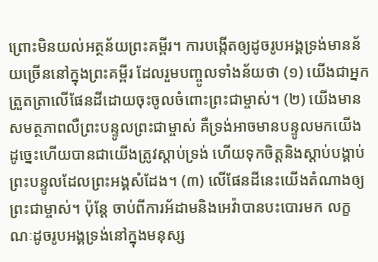ព្រោះមិនយល់អត្ថន័យព្រះគម្ពីរ។ ការបង្កើតឲ្យដូចរូបអង្គទ្រង់មានន័យច្រើននៅក្នុងព្រះគម្ពីរ ដែលរួមបញ្ចូលទាំងន័យថា (១) យើងជាអ្នកត្រួតត្រាលើផែនដីដោយចុះចូលចំពោះព្រះជាម្ចាស់។ (២) យើងមានសមត្ថភាពលឺព្រះបន្ទូលព្រះជាម្ចាស់ គឺទ្រង់អាចមានបន្ទូលមកយើង ដូច្នេះហើយបានជាយើងត្រូវស្តាប់ទ្រង់ ហើយទុកចិត្តនិងស្តាប់បង្គាប់ព្រះបន្ទូលដែលព្រះអង្គសំដែង។ (៣) លើផែនដីនេះយើងតំណាងឲ្យព្រះជាម្ចាស់។ ប៉ុន្តែ ចាប់ពីការអ័ដាមនិងអេវ៉ាបានបះបោរមក លក្ខណៈដូចរូបអង្គទ្រង់នៅក្នុងមនុស្ស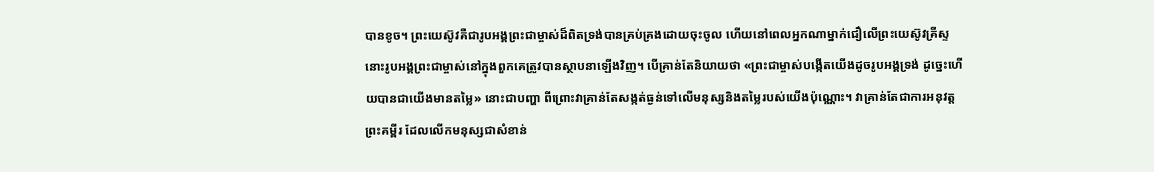បានខូច។ ព្រះយេស៊ូវគឺជារូបអង្គព្រះជាម្ចាស់ដ៏ពិតទ្រង់បានគ្រប់គ្រងដោយចុះចូល ហើយនៅពេលអ្នកណាម្នាក់ជឿលើព្រះយេស៊ូវគ្រីស្ទ នោះរូបអង្គព្រះជាម្ចាស់នៅក្នុងពួកគេត្រូវបានស្ថាបនាឡើងវិញ។ បើគ្រាន់តែនិយាយថា «ព្រះជាម្ចាស់បង្កើតយើងដូចរូបអង្គទ្រង់ ដូច្នេះហើយបានជាយើងមានតម្លៃ» នោះជាបញ្ហា ពីព្រោះវាគ្រាន់តែសង្កត់ធ្ងន់ទៅលើមនុស្សនិងតម្លៃរបស់យើងប៉ុណ្ណោះ។ វាគ្រាន់តែជាការអនុវត្តព្រះគម្ពីរ ដែលលើកមនុស្សជាសំខាន់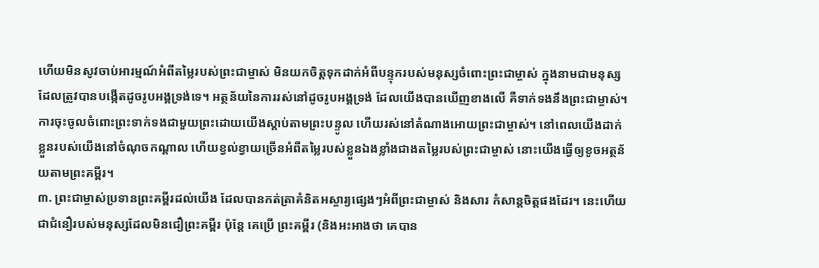ហើយមិនសូវចាប់អារម្មណ៍អំពីតម្លៃរបស់ព្រះជាម្ចាស់ មិនយកចិត្តទុកដាក់អំពីបន្ទុករបស់មនុស្សចំពោះព្រះជាម្ចាស់ ក្នុងនាមជាមនុស្សដែលត្រូវបានបង្កើតដូចរូបអង្គទ្រង់ទេ។ អត្ថន័យនៃការរស់នៅដូចរូបអង្គទ្រង់ ដែលយើងបានឃើញខាងលើ គឺទាក់ទងនឹងព្រះជាម្ចាស់។ ការចុះចូលចំពោះព្រះទាក់ទងជាមួយព្រះដោយយើងស្ដាប់តាមព្រះបន្ទូល ហើយរស់នៅតំណាងអោយព្រះជាម្ចាស់។ នៅពេលយើងដាក់ខ្លួនរបស់យើងនៅចំណុចកណ្តាល ហើយខ្វល់ខ្វាយច្រើនអំពីតម្លៃរបស់ខ្លួនឯងខ្លាំងជាងតម្លៃរបស់ព្រះជាម្ចាស់ នោះយើងធ្វើឲ្យខូចអត្ថន័យតាមព្រះគម្ពីរ។
៣. ព្រះជាម្ចាស់ប្រទានព្រះគម្ពីរដល់យើង ដែលបានកត់ត្រាគំនិតអស្ចារ្យផ្សេងៗអំពីព្រះជាម្ចាស់ និងសារ កំសាន្តចិត្តផងដែរ។ នេះហើយជាជំនឿរបស់មនុស្សដែលមិនជឿព្រះគម្ពីរ ប៉ុន្តែ គេប្រើ ព្រះគម្ពីរ (និងអះអាងថា គេបាន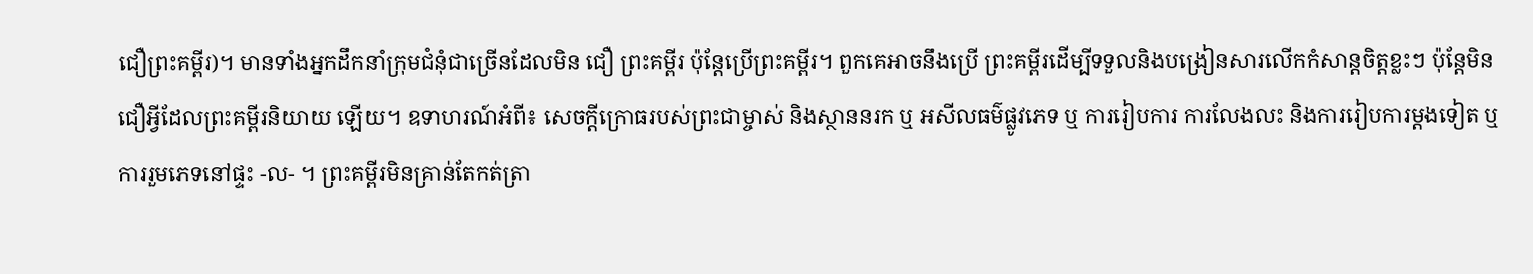ជឿព្រះគម្ពីរ)។ មានទាំងអ្នកដឹកនាំក្រុមជំនុំជាច្រើនដែលមិន ជឿ ព្រះគម្ពីរ ប៉ុន្តែប្រើព្រះគម្ពីរ។ ពួកគេអាចនឹងប្រើ ព្រះគម្ពីរដើម្បីទទួលនិងបង្រៀនសារលើកកំសាន្តចិត្តខ្លះៗ ប៉ុន្តែមិនជឿអ្វីដែលព្រះគម្ពីរនិយាយ ឡើយ។ ឧទាហរណ៍អំពី៖ សេចក្តីក្រោធរបស់ព្រះជាម្ចាស់ និងស្ថាននរក ឬ អសីលធម៌ផ្លូវភេទ ឬ ការរៀបការ ការលែងលះ និងការរៀបការម្តងទៀត ឬ ការរួមភេទនៅផ្ទះ -ល- ។ ព្រះគម្ពីរមិនគ្រាន់តែកត់ត្រា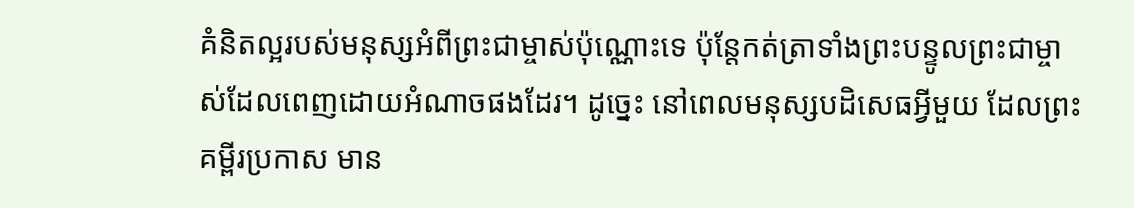គំនិតល្អរបស់មនុស្សអំពីព្រះជាម្ចាស់ប៉ុណ្ណោះទេ ប៉ុន្តែកត់ត្រាទាំងព្រះបន្ទូលព្រះជាម្ចាស់ដែលពេញដោយអំណាចផងដែរ។ ដូច្នេះ នៅពេលមនុស្សបដិសេធអ្វីមួយ ដែលព្រះគម្ពីរប្រកាស មាន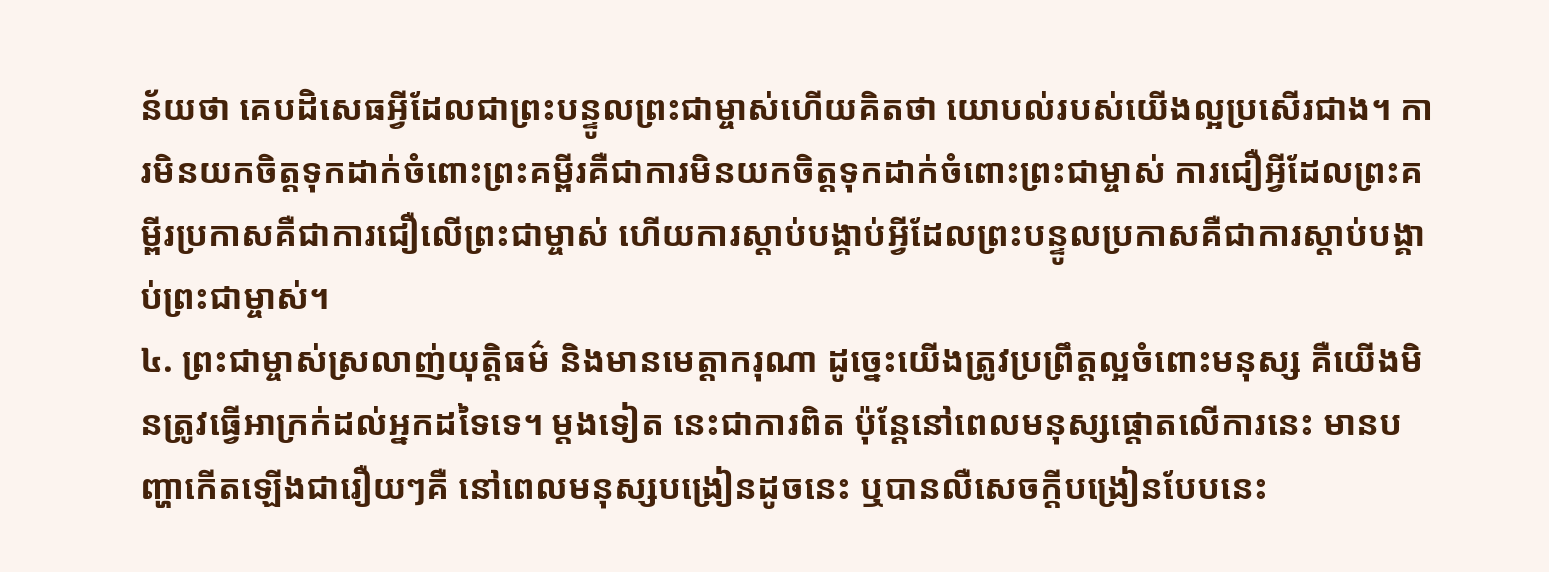ន័យថា គេបដិសេធអ្វីដែលជាព្រះបន្ទូលព្រះជាម្ចាស់ហើយគិតថា យោបល់របស់យើងល្អប្រសើរជាង។ ការមិនយកចិត្តទុកដាក់ចំពោះព្រះគម្ពីរគឺជាការមិនយកចិត្តទុកដាក់ចំពោះព្រះជាម្ចាស់ ការជឿអ្វីដែលព្រះគម្ពីរប្រកាសគឺជាការជឿលើព្រះជាម្ចាស់ ហើយការស្តាប់បង្គាប់អ្វីដែលព្រះបន្ទូលប្រកាសគឺជាការស្តាប់បង្គាប់ព្រះជាម្ចាស់។
៤. ព្រះជាម្ចាស់ស្រលាញ់យុត្តិធម៌ និងមានមេត្តាករុណា ដូច្នេះយើងត្រូវប្រព្រឹត្តល្អចំពោះមនុស្ស គឺយើងមិនត្រូវធ្វើអាក្រក់ដល់អ្នកដទៃទេ។ ម្តងទៀត នេះជាការពិត ប៉ុន្តែនៅពេលមនុស្សផ្ដោតលើការនេះ មានបញ្ហាកើតឡើងជារឿយៗគឺ នៅពេលមនុស្សបង្រៀនដូចនេះ ឬបានលឺសេចក្ដីបង្រៀនបែបនេះ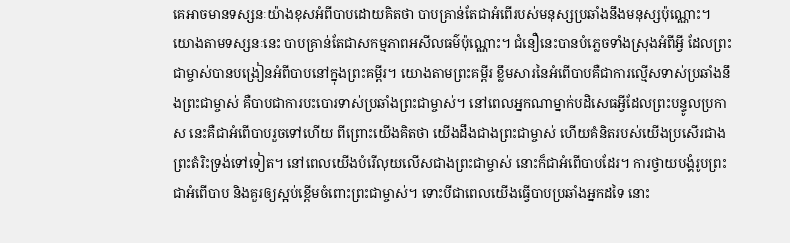គេអាចមានទស្សនៈយ៉ាងខុសអំពីបាបដោយគិតថា បាបគ្រាន់តែជាអំពើរបស់មនុស្សប្រឆាំងនឹងមនុស្សប៉ុណ្ណោះ។ យោងតាមទស្សនៈនេះ បាបគ្រាន់តែជាសកម្មភាពអសីលធម៌ប៉ុណ្ណោះ។ ជំនឿនេះបានបំភ្លេចទាំងស្រុងអំពីអ្វី ដែលព្រះជាម្ចាស់បានបង្រៀនអំពីបាបនៅក្នុងព្រះគម្ពីរ។ យោងតាមព្រះគម្ពីរ ខ្លឹមសារនៃអំពើបាបគឺជាការល្មើសទាស់ប្រឆាំងនឹងព្រះជាម្ចាស់ គឺបាបជាការបះបោរទាស់ប្រឆាំងព្រះជាម្ចាស់។ នៅពេលអ្នកណាម្នាក់បដិសេធអ្វីដែលព្រះបន្ទូលប្រកាស នេះគឺជាអំពើបាបរួចទៅហើយ ពីព្រោះយើងគិតថា យើងដឹងជាងព្រះជាម្ចាស់ ហើយគំនិតរបស់យើងប្រសើរជាងព្រះតំរិះទ្រង់ទៅទៀត។ នៅពេលយើងបំរើលុយលើសជាងព្រះជាម្ចាស់ នោះក៏ជាអំពើបាបដែរ។ ការថ្វាយបង្គំរូបព្រះជាអំពើបាប និងគួរឲ្យស្អប់ខ្ពើមចំពោះព្រះជាម្ចាស់។ ទោះបីជាពេលយើងធ្វើបាបប្រឆាំងអ្នកដទៃ នោះ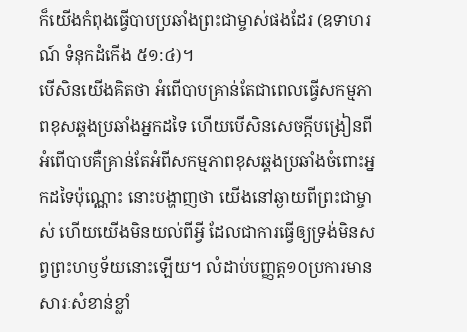ក៏យើងកំពុងធ្វើបាបប្រឆាំងព្រះជាម្ចាស់ផងដែរ (ឧទាហរណ៍ ទំនុកដំកើង ៥១:៤)។
បើសិនយើងគិតថា អំពើបាបគ្រាន់តែជាពេលធ្វើសកម្មភាពខុសឆ្គងប្រឆាំងអ្នកដទៃ ហើយបើសិនសេចក្តីបង្រៀនពីអំពើបាបគឺគ្រាន់តែអំពីសកម្មភាពខុសឆ្គងប្រឆាំងចំពោះអ្នកដទៃប៉ុណ្ណោះ នោះបង្ហាញថា យើងនៅឆ្ងាយពីព្រះជាម្ចាស់ ហើយយើងមិនយល់ពីអ្វី ដែលជាការធ្វើឲ្យទ្រង់មិនសព្វព្រះហឫទ័យនោះឡើយ។ លំដាប់បញ្ញត្ត១០ប្រការមានសារៈសំខាន់ខ្លាំ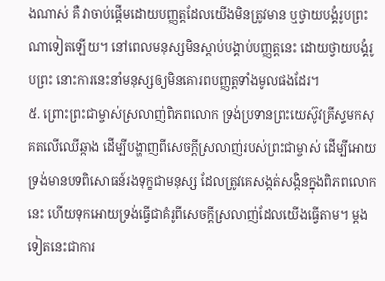ងណាស់ គឺ វាចាប់ផ្តើមដោយបញ្ញត្តដែលយើងមិនត្រូវមាន ឬថ្វាយបង្គំរូបព្រះណាទៀតឡើយ។ នៅពេលមនុស្សមិនស្តាប់បង្គាប់បញ្ញត្តនេះ ដោយថ្វាយបង្គំរូបព្រះ នោះការនេះនាំមនុស្សឲ្យមិនគោរពបញ្ញត្តទាំងមូលផងដែរ។
៥. ព្រោះព្រះជាម្ចាស់ស្រលាញ់ពិភពលោក ទ្រង់ប្រទានព្រះយេស៊ូវគ្រីស្ទមកសុគតលើឈើឆ្កាង ដើម្បីបង្ហាញពីសេចក្តីស្រលាញ់របស់ព្រះជាម្ចាស់ ដើម្បីអោយទ្រង់មានបទពិសោធន៍រងទុក្ខជាមនុស្ស ដែលត្រូវគេសង្កត់សង្កិនក្នុងពិភពលោកនេះ ហើយទុកអោយទ្រង់ធ្វើជាគំរូពីសេចក្តីស្រលាញ់ដែលយើងធ្វើតាម។ ម្តងទៀតនេះជាការ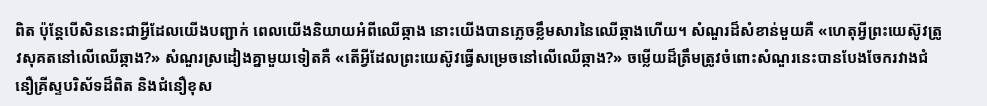ពិត ប៉ុន្តែបើសិននេះជាអ្វីដែលយើងបញ្ជាក់ ពេលយើងនិយាយអំពីឈើឆ្កាង នោះយើងបានភ្លេចខ្លឹមសារនៃឈើឆ្កាងហើយ។ សំណួរដ៏សំខាន់មួយគឺ «ហេតុអ្វីព្រះយេស៊ូវត្រូវសុគតនៅលើឈើឆ្កាង?» សំណួរស្រដៀងគ្នាមួយទៀតគឺ «តើអ្វីដែលព្រះយេស៊ូវធ្វើសម្រេចនៅលើឈើឆ្កាង?» ចម្លើយដ៏ត្រឹមត្រូវចំពោះសំណួរនេះបានបែងចែករវាងជំនឿគ្រីស្ទបរិស័ទដ៏ពិត និងជំនឿខុស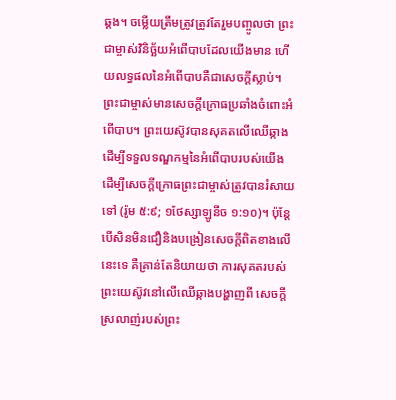ឆ្គង។ ចម្លើយត្រឹមត្រូវត្រូវតែរួមបញ្ចូលថា ព្រះជាម្ចាស់វិនិច្ឆ័យអំពើបាបដែលយើងមាន ហើយលទ្ធផលនៃអំពើបាបគឺជាសេចក្តីស្លាប់។ ព្រះជាម្ចាស់មានសេចក្តីក្រោធប្រឆាំងចំពោះអំពើបាប។ ព្រះយេស៊ូវបានសុគតលើឈើឆ្កាង ដើម្បីទទួលទណ្ឌកម្មនៃអំពើបាបរបស់យើង ដើម្បីសេចក្តីក្រោធព្រះជាម្ចាស់ត្រូវបានរំសាយទៅ (រ៉ូម ៥:៩; ១ថែស្សាឡូនីច ១:១០)។ ប៉ុន្តែបើសិនមិនជឿនិងបង្រៀនសេចក្តីពិតខាងលើនេះទេ គឺគ្រាន់តែនិយាយថា ការសុគតរបស់ព្រះយេស៊ូវនៅលើឈើឆ្កាងបង្ហាញពី សេចក្តីស្រលាញ់របស់ព្រះ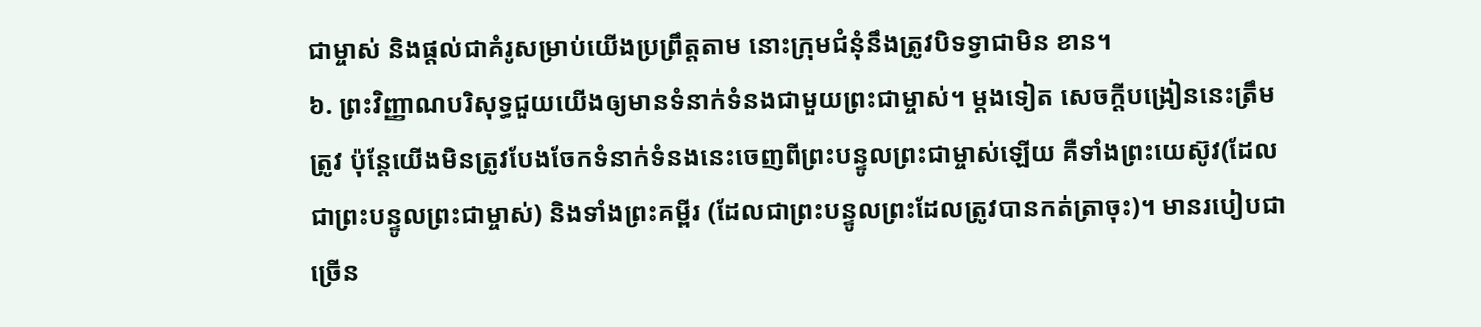ជាម្ចាស់ និងផ្តល់ជាគំរូសម្រាប់យើងប្រព្រឹត្តតាម នោះក្រុមជំនុំនឹងត្រូវបិទទ្វាជាមិន ខាន។
៦. ព្រះវិញ្ញាណបរិសុទ្ធជួយយើងឲ្យមានទំនាក់ទំនងជាមួយព្រះជាម្ចាស់។ ម្តងទៀត សេចក្តីបង្រៀននេះត្រឹមត្រូវ ប៉ុន្តែយើងមិនត្រូវបែងចែកទំនាក់ទំនងនេះចេញពីព្រះបន្ទូលព្រះជាម្ចាស់ឡើយ គឺទាំងព្រះយេស៊ូវ(ដែលជាព្រះបន្ទូលព្រះជាម្ចាស់) និងទាំងព្រះគម្ពីរ (ដែលជាព្រះបន្ទូលព្រះដែលត្រូវបានកត់ត្រាចុះ)។ មានរបៀបជាច្រើន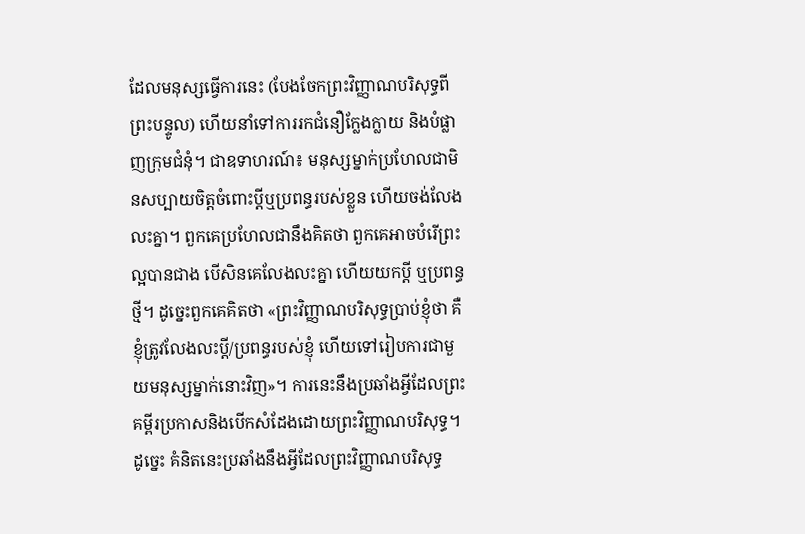ដែលមនុស្សធ្វើការនេះ (បែងចែកព្រះវិញ្ញាណបរិសុទ្ធពីព្រះបន្ទូល) ហើយនាំទៅការរកជំនឿក្លែងក្លាយ និងបំផ្លាញក្រុមជំនុំ។ ជាឧទាហរណ៍៖ មនុស្សម្នាក់ប្រហែលជាមិនសប្បាយចិត្តចំពោះប្ដីឬប្រពន្ធរបស់ខ្លួន ហើយចង់លែងលះគ្នា។ ពួកគេប្រហែលជានឹងគិតថា ពួកគេអាចបំរើព្រះល្អបានជាង បើសិនគេលែងលះគ្នា ហើយយកប្ដី ឬប្រពន្ធថ្មី។ ដូច្នេះពួកគេគិតថា «ព្រះវិញ្ញាណបរិសុទ្ធប្រាប់ខ្ញុំថា គឺខ្ញុំត្រូវលែងលះប្ដី/ប្រពន្ធរបស់ខ្ញុំ ហើយទៅរៀបការជាមួយមនុស្សម្នាក់នោះវិញ»។ ការនេះនឹងប្រឆាំងអ្វីដែលព្រះគម្ពីរប្រកាសនិងបើកសំដែងដោយព្រះវិញ្ញាណបរិសុទ្ធ។ ដូច្នេះ គំនិតនេះប្រឆាំងនឹងអ្វីដែលព្រះវិញ្ញាណបរិសុទ្ធ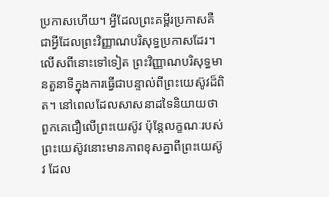ប្រកាសហើយ។ អ្វីដែលព្រះគម្ពីរប្រកាសគឺជាអ្វីដែលព្រះវិញ្ញាណបរិសុទ្ធប្រកាសដែរ។ លើសពីនោះទៅទៀត ព្រះវិញ្ញាណបរិសុទ្ធមានតួនាទីក្នុងការធ្វើជាបន្ទាល់ពីព្រះយេស៊ូវដ៏ពិត។ នៅពេលដែលសាសនាដទៃនិយាយថា ពួកគេជឿលើព្រះយេស៊ូវ ប៉ុន្តែលក្ខណៈរបស់ព្រះយេស៊ូវនោះមានភាពខុសគ្នាពីព្រះយេស៊ូវ ដែល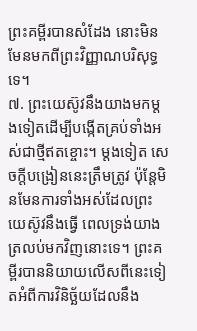ព្រះគម្ពីរបានសំដែង នោះមិនមែនមកពីព្រះវិញ្ញាណបរិសុទ្ធទេ។
៧. ព្រះយេស៊ូវនឹងយាងមកម្តងទៀតដើម្បីបង្កើតគ្រប់ទាំងអស់ជាថ្មីឥតខ្ចោះ។ ម្តងទៀត សេចក្តីបង្រៀននេះត្រឹមត្រូវ ប៉ុន្តែមិនមែនការទាំងអស់ដែលព្រះយេស៊ូវនឹងធ្វើ ពេលទ្រង់យាងត្រលប់មកវិញនោះទេ។ ព្រះគម្ពីរបាននិយាយលើសពីនេះទៀតអំពីការវិនិច្ឆ័យដែលនឹង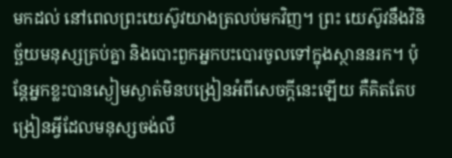មកដល់ នៅពេលព្រះយេស៊ូវយាងត្រលប់មកវិញ។ ព្រះ យេស៊ូវនឹងវិនិច្ឆ័យមនុស្សគ្រប់គ្នា និងបោះពួកអ្នកបះបោរចូលទៅក្នុងស្ថាននរក។ ប៉ុន្តែអ្នកខ្លះបានស្ងៀមស្ងាត់មិនបង្រៀនអំពីសេចក្តីនេះឡើយ គឺគិតតែបង្រៀនអ្វីដែលមនុស្សចង់លឺ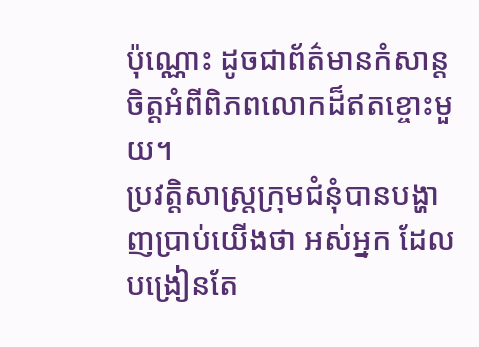ប៉ុណ្ណោះ ដូចជាព័ត៌មានកំសាន្តចិត្តអំពីពិភពលោកដ៏ឥតខ្ចោះមួយ។
ប្រវត្តិសាស្ត្រក្រុមជំនុំបានបង្ហាញប្រាប់យើងថា អស់អ្នក ដែលបង្រៀនតែ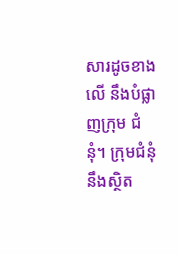សារដូចខាងលើ នឹងបំផ្លាញក្រុម ជំនុំ។ ក្រុមជំនុំនឹងស្ថិត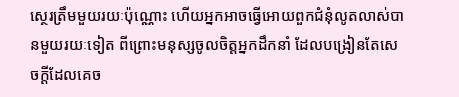ស្ថេរត្រឹមមួយរយៈប៉ុណ្ណោះ ហើយអ្នកអាចធ្វើអោយពួកជំនុំលូតលាស់បានមួយរយៈទៀត ពីព្រោះមនុស្សចូលចិត្តអ្នកដឹកនាំ ដែលបង្រៀនតែសេចក្តីដែលគេច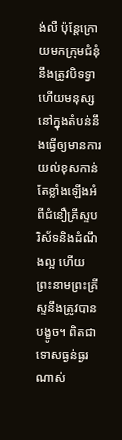ង់លឺ ប៉ុន្តែក្រោយមកក្រុមជំនុំនឹងត្រូវបិទទ្វា ហើយមនុស្សនៅក្នុងតំបន់នឹងធ្វើឲ្យមានការយល់ខុសកាន់តែខ្លាំងឡើងអំពីជំនឿគ្រីស្ទបរិស័ទនិងដំណឹងល្អ ហើយព្រះនាមព្រះគ្រីស្ទនឹងត្រូវបានបង្ខូច។ ពិតជាទោសធ្ងន់ធ្ងរណាស់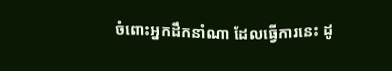ចំពោះអ្នកដឹកនាំណា ដែលធ្វើការនេះ ដូ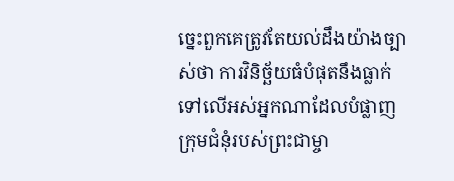ច្នេះពួកគេត្រូវតែយល់ដឹងយ៉ាងច្បាស់ថា ការវិនិច្ឆ័យធំបំផុតនឹងធ្លាក់ទៅលើអស់អ្នកណាដែលបំផ្លាញក្រុមជំនុំរបស់ព្រះជាម្ចា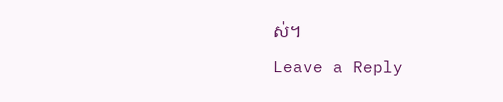ស់។
Leave a Reply